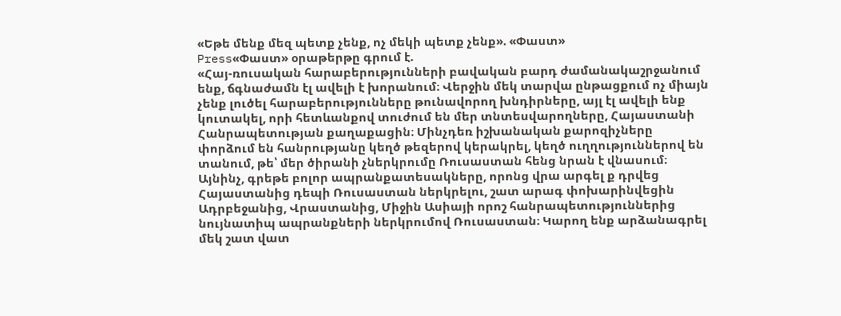«Եթե մենք մեզ պետք չենք, ոչ մեկի պետք չենք». «Փաստ»
Press«Փաստ» օրաթերթը գրում է.
«Հայ-ռուսական հարաբերությունների բավական բարդ ժամանակաշրջանում ենք, ճգնաժամն էլ ավելի է խորանում։ Վերջին մեկ տարվա ընթացքում ոչ միայն չենք լուծել հարաբերությունները թունավորող խնդիրները, այլ էլ ավելի ենք կուտակել, որի հետևանքով տուժում են մեր տնտեսվարողները, Հայաստանի Հանրապետության քաղաքացին։ Մինչդեռ իշխանական քարոզիչները փորձում են հանրությանը կեղծ թեզերով կերակրել, կեղծ ուղղություններով են տանում, թե՝ մեր ծիրանի չներկրումը Ռուսաստան հենց նրան է վնասում։ Այնինչ, գրեթե բոլոր ապրանքատեսակները, որոնց վրա արգել ք դրվեց Հայաստանից դեպի Ռուսաստան ներկրելու, շատ արագ փոխարինվեցին Ադրբեջանից, Վրաստանից, Միջին Ասիայի որոշ հանրապետություններից նույնատիպ ապրանքների ներկրումով Ռուսաստան։ Կարող ենք արձանագրել մեկ շատ վատ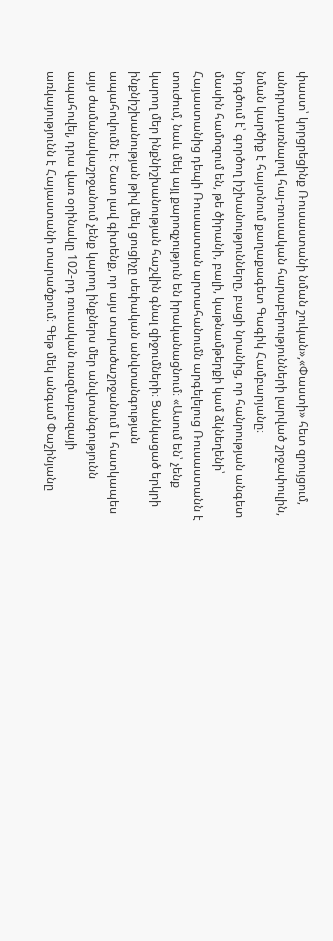փաստ՝ կորցրեցինք Ռուսաստանի նման շուկան»,«Փաստի» հետ զրույցում, անդրադառնալով հայ-ռուսական հարաբերությունների լարված շրջափուլին, նման կարծիք է հայտնում քաղաքագետ Գագիկ Համբարյանը։
նդգծում է՝ գործող իշխանությունները, բացի նրանից, որ հանրության անգետ մասին համոզում են, թե ծիրանի, բալի, կաթնամթերքի կամ ձկնեղենի՝ Հայաստանից դեպի Ռուսաստան արտահանումն արգելելուց Ռուսաստանն է տուժում, նաև մեկ այլ քարոզչություն են իրականացնում։ «Ասում են՝ չենք կարող մեր ինքնիշխանության հաշվին գնալ զիջումների։ Ցանկացած երկրի ինքնիշխանության թիվ մեկ ցուցիչը սեփական անվտանգության ապահովումն է։ Շատ լավ գիտենք, որ այս տարածաշրջանում և հատկապես այս ժամանակաշրջանում չենք կարող ինքներս մեր անվտանգությունն ապահովել, դրա վառ օրինակը 102-րդ ռուսական ռազմաբազայի առկայությունն է Հայաստանի տարածքում։ Գեթ մեկ անգամ Փաշինյանը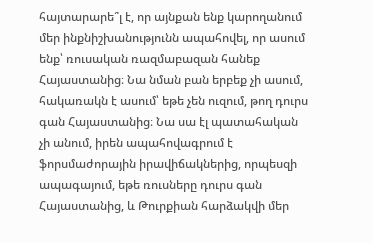հայտարարե՞լ է, որ այնքան ենք կարողանում մեր ինքնիշխանությունն ապահովել, որ ասում ենք՝ ռուսական ռազմաբազան հանեք Հայաստանից։ Նա նման բան երբեք չի ասում, հակառակն է ասում՝ եթե չեն ուզում, թող դուրս գան Հայաստանից։ Նա սա էլ պատահական չի անում, իրեն ապահովագրում է ֆորսմաժորային իրավիճակներից, որպեսզի ապագայում, եթե ռուսները դուրս գան Հայաստանից, և Թուրքիան հարձակվի մեր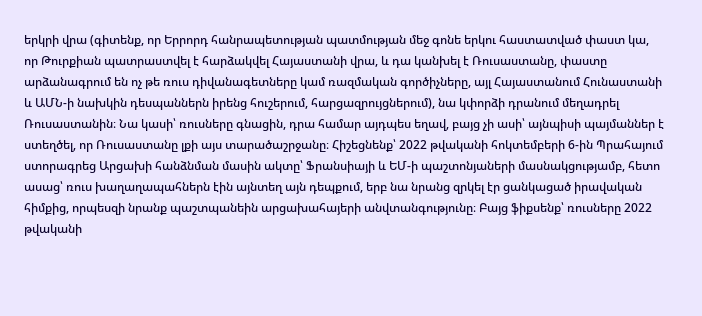երկրի վրա (գիտենք, որ Երրորդ հանրապետության պատմության մեջ գոնե երկու հաստատված փաստ կա, որ Թուրքիան պատրաստվել է հարձակվել Հայաստանի վրա, և դա կանխել է Ռուսաստանը, փաստը արձանագրում են ոչ թե ռուս դիվանագետները կամ ռազմական գործիչները, այլ Հայաստանում Հունաստանի և ԱՄՆ-ի նախկին դեսպաններն իրենց հուշերում, հարցազրույցներում), նա կփորձի դրանում մեղադրել Ռուսաստանին։ Նա կասի՝ ռուսները գնացին, դրա համար այդպես եղավ, բայց չի ասի՝ այնպիսի պայմաններ է ստեղծել, որ Ռուսաստանը լքի այս տարածաշրջանը։ Հիշեցնենք՝ 2022 թվականի հոկտեմբերի 6-ին Պրահայում ստորագրեց Արցախի հանձնման մասին ակտը՝ Ֆրանսիայի և ԵՄ-ի պաշտոնյաների մասնակցությամբ, հետո ասաց՝ ռուս խաղաղապահներն էին այնտեղ այն դեպքում, երբ նա նրանց զրկել էր ցանկացած իրավական հիմքից, որպեսզի նրանք պաշտպանեին արցախահայերի անվտանգությունը։ Բայց ֆիքսենք՝ ռուսները 2022 թվականի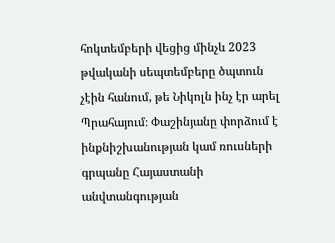հոկտեմբերի վեցից մինչև 2023 թվականի սեպտեմբերը ծպտուն չէին հանում, թե Նիկոլն ինչ էր արել Պրահայում։ Փաշինյանը փորձում է ինքնիշխանության կամ ռուսների գրպանը Հայաստանի անվտանգության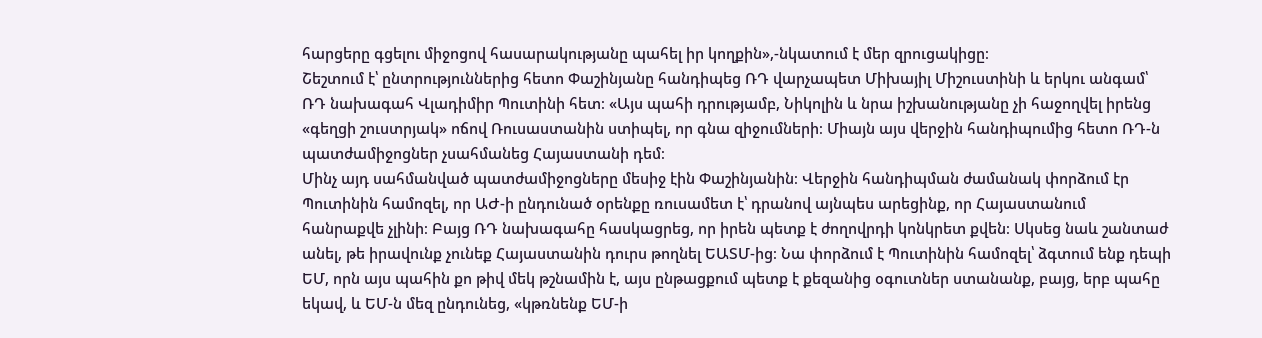հարցերը գցելու միջոցով հասարակությանը պահել իր կողքին»,-նկատում է մեր զրուցակիցը։
Շեշտում է՝ ընտրություններից հետո Փաշինյանը հանդիպեց ՌԴ վարչապետ Միխայիլ Միշուստինի և երկու անգամ՝ ՌԴ նախագահ Վլադիմիր Պուտինի հետ։ «Այս պահի դրությամբ, Նիկոլին և նրա իշխանությանը չի հաջողվել իրենց «գեղցի շուստրյակ» ոճով Ռուսաստանին ստիպել, որ գնա զիջումների։ Միայն այս վերջին հանդիպումից հետո ՌԴ-ն պատժամիջոցներ չսահմանեց Հայաստանի դեմ։
Մինչ այդ սահմանված պատժամիջոցները մեսիջ էին Փաշինյանին։ Վերջին հանդիպման ժամանակ փորձում էր Պուտինին համոզել, որ ԱԺ-ի ընդունած օրենքը ռուսամետ է՝ դրանով այնպես արեցինք, որ Հայաստանում հանրաքվե չլինի։ Բայց ՌԴ նախագահը հասկացրեց, որ իրեն պետք է ժողովրդի կոնկրետ քվեն։ Սկսեց նաև շանտաժ անել, թե իրավունք չունեք Հայաստանին դուրս թողնել ԵԱՏՄ-ից։ Նա փորձում է Պուտինին համոզել՝ ձգտում ենք դեպի ԵՄ, որն այս պահին քո թիվ մեկ թշնամին է, այս ընթացքում պետք է քեզանից օգուտներ ստանանք, բայց, երբ պահը եկավ, և ԵՄ-ն մեզ ընդունեց, «կթռնենք ԵՄ-ի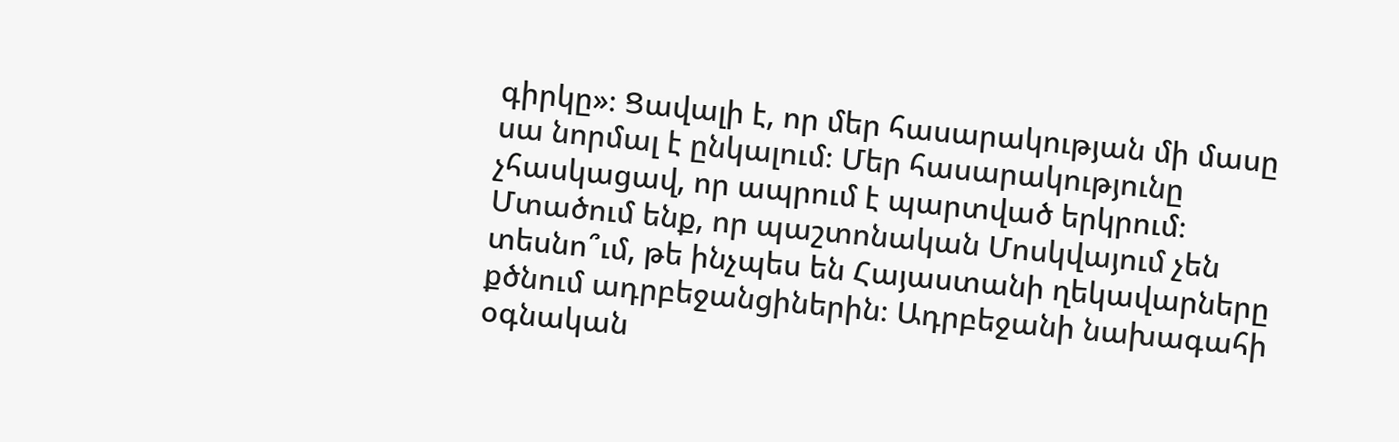գիրկը»։ Ցավալի է, որ մեր հասարակության մի մասը սա նորմալ է ընկալում։ Մեր հասարակությունը չհասկացավ, որ ապրում է պարտված երկրում։ Մտածում ենք, որ պաշտոնական Մոսկվայում չեն տեսնո՞ւմ, թե ինչպես են Հայաստանի ղեկավարները քծնում ադրբեջանցիներին։ Ադրբեջանի նախագահի օգնական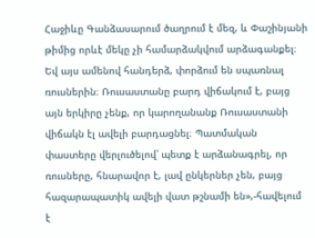Հաջիևը Գանձասարում ծաղրում է մեզ, և Փաշինյանի թիմից որևէ մեկը չի համարձակվում արձագանքել։ Եվ այս ամենով հանդերձ, փորձում են սպառնալ ռուսներին։ Ռուսաստանը բարդ վիճակում է, բայց այն երկիրը չենք, որ կարողանանք Ռուսաստանի վիճակն էլ ավելի բարդացնել։ Պատմական փաստերը վերլուծելով՝ պետք է արձանագրել, որ ռուսները, հնարավոր է, լավ ընկերներ չեն, բայց հազարապատիկ ավելի վատ թշնամի են»,-հավելում է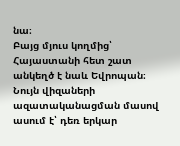նա։
Բայց մյուս կողմից՝ Հայաստանի հետ շատ անկեղծ է նաև Եվրոպան։ Նույն վիզաների ազատականացման մասով ասում է՝ դեռ երկար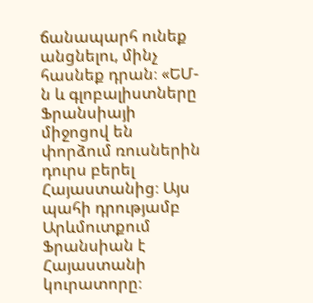ճանապարհ ունեք անցնելու, մինչ հասնեք դրան։ «ԵՄ-ն և գլոբալիստները Ֆրանսիայի միջոցով են փորձում ռուսներին դուրս բերել Հայաստանից։ Այս պահի դրությամբ Արևմուտքում Ֆրանսիան է Հայաստանի կուրատորը։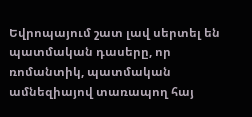Եվրոպայում շատ լավ սերտել են պատմական դասերը, որ ռոմանտիկ, պատմական ամնեզիայով տառապող հայ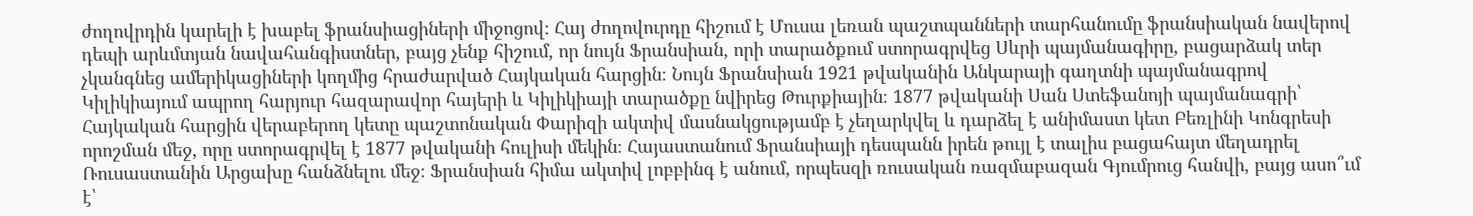ժողովրդին կարելի է խաբել ֆրանսիացիների միջոցով։ Հայ ժողովուրդը հիշում է Մուսա լեռան պաշտպանների տարհանումը ֆրանսիական նավերով դեպի արևմտյան նավահանգիստներ, բայց չենք հիշում, որ նույն Ֆրանսիան, որի տարածքում ստորագրվեց Սևրի պայմանագիրը, բացարձակ տեր չկանգնեց ամերիկացիների կողմից հրաժարված Հայկական հարցին։ Նույն Ֆրանսիան 1921 թվականին Անկարայի գաղտնի պայմանագրով Կիլիկիայում ապրող հարյուր հազարավոր հայերի և Կիլիկիայի տարածքը նվիրեց Թուրքիային։ 1877 թվականի Սան Ստեֆանոյի պայմանագրի՝ Հայկական հարցին վերաբերող կետը պաշտոնական Փարիզի ակտիվ մասնակցությամբ է չեղարկվել և դարձել է անիմաստ կետ Բեռլինի Կոնգրեսի որոշման մեջ, որը ստորագրվել է 1877 թվականի հուլիսի մեկին։ Հայաստանում Ֆրանսիայի դեսպանն իրեն թույլ է տալիս բացահայտ մեղադրել Ռուսաստանին Արցախը հանձնելու մեջ։ Ֆրանսիան հիմա ակտիվ լոբբինգ է անում, որպեսզի ռուսական ռազմաբազան Գյումրուց հանվի, բայց ասո՞ւմ է՝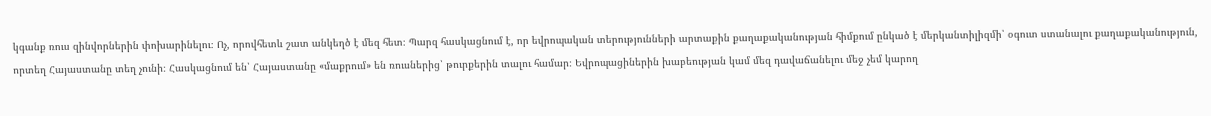կգանք ռուս զինվորներին փոխարինելու։ Ոչ, որովհետև շատ անկեղծ է մեզ հետ։ Պարզ հասկացնում է, որ եվրոպական տերությունների արտաքին քաղաքականության հիմքում ընկած է մերկանտիլիզմի՝ օգուտ ստանալու քաղաքականություն, որտեղ Հայաստանը տեղ չունի։ Հասկացնում են՝ Հայաստանը «մաքրում» են ռուսներից՝ թուրքերին տալու համար։ Եվրոպացիներին խաբեության կամ մեզ դավաճանելու մեջ չեմ կարող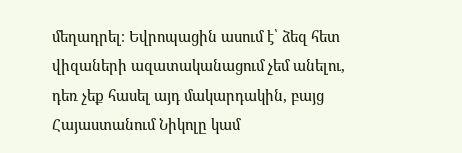մեղադրել։ Եվրոպացին ասում է՝ ձեզ հետ վիզաների ազատականացում չեմ անելու, դեռ չեք հասել այդ մակարդակին, բայց Հայաստանում Նիկոլը կամ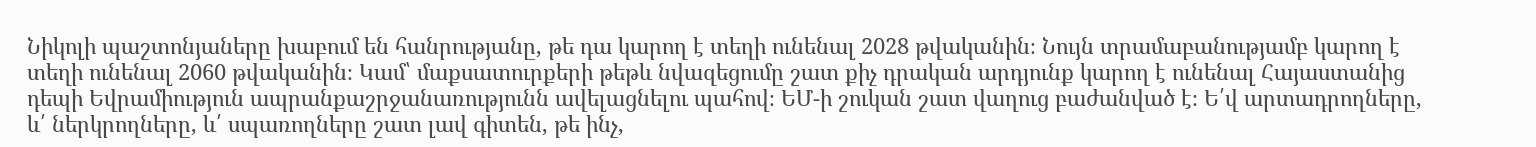Նիկոլի պաշտոնյաները խաբում են հանրությանը, թե դա կարող է տեղի ունենալ 2028 թվականին։ Նույն տրամաբանությամբ կարող է տեղի ունենալ 2060 թվականին։ Կամ՝ մաքսատուրքերի թեթև նվազեցումը շատ քիչ դրական արդյունք կարող է ունենալ Հայաստանից դեպի Եվրամիություն ապրանքաշրջանառությունն ավելացնելու պահով։ ԵՄ-ի շուկան շատ վաղուց բաժանված է։ Ե՛վ արտադրողները, և՛ ներկրողները, և՛ սպառողները շատ լավ գիտեն, թե ինչ,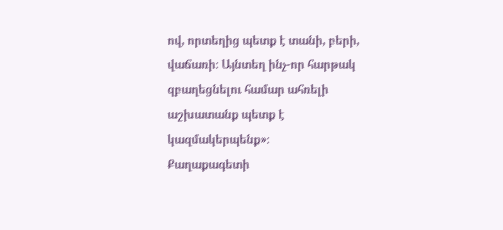ով, որտեղից պետք է տանի, բերի, վաճառի։ Այնտեղ ինչ-որ հարթակ զբաղեցնելու համար ահռելի աշխատանք պետք է կազմակերպենք»։
Քաղաքագետի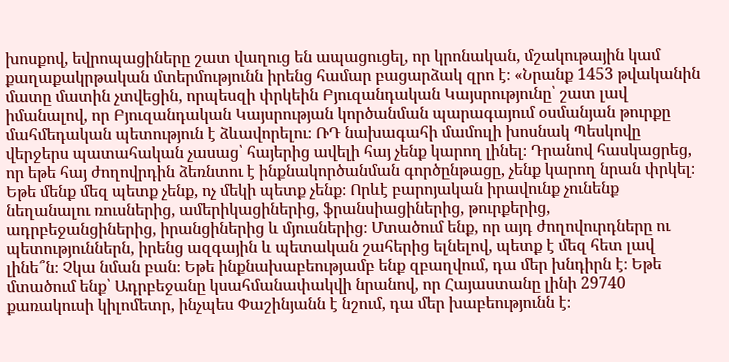խոսքով, եվրոպացիները շատ վաղուց են ապացուցել, որ կրոնական, մշակութային կամ քաղաքակրթական մտերմությունն իրենց համար բացարձակ զրո է։ «Նրանք 1453 թվականին մատը մատին չտվեցին, որպեսզի փրկեին Բյուզանդական Կայսրությունը՝ շատ լավ իմանալով, որ Բյուզանդական Կայսրության կործանման պարագայում օսմանյան թուրքը մահմեդական պետություն է ձևավորելու։ ՌԴ նախագահի մամուլի խոսնակ Պեսկովը վերջերս պատահական չասաց՝ հայերից ավելի հայ չենք կարող լինել։ Դրանով հասկացրեց, որ եթե հայ ժողովրդին ձեռնտու է ինքնակործանման գործընթացը, չենք կարող նրան փրկել։ Եթե մենք մեզ պետք չենք, ոչ մեկի պետք չենք։ Որևէ բարոյական իրավունք չունենք նեղանալու ռուսներից, ամերիկացիներից, ֆրանսիացիներից, թուրքերից, ադրբեջանցիներից, իրանցիներից և մյուսներից։ Մտածում ենք, որ այդ ժողովուրդները ու պետություններն, իրենց ազգային և պետական շահերից ելնելով, պետք է մեզ հետ լավ լինե՞ն։ Չկա նման բան։ Եթե ինքնախաբեությամբ ենք զբաղվում, դա մեր խնդիրն է։ Եթե մտածում ենք՝ Ադրբեջանը կսահմանափակվի նրանով, որ Հայաստանը լինի 29740 քառակուսի կիլոմետր, ինչպես Փաշինյանն է նշում, դա մեր խաբեությունն է։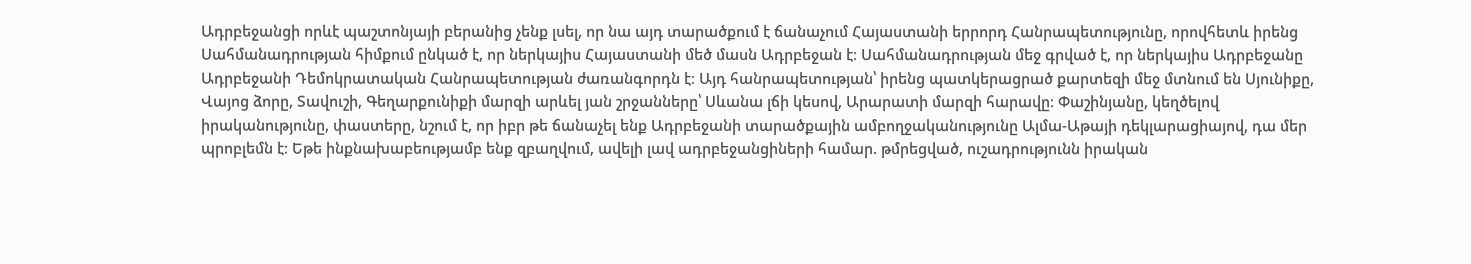Ադրբեջանցի որևէ պաշտոնյայի բերանից չենք լսել, որ նա այդ տարածքում է ճանաչում Հայաստանի երրորդ Հանրապետությունը, որովհետև իրենց Սահմանադրության հիմքում ընկած է, որ ներկայիս Հայաստանի մեծ մասն Ադրբեջան է։ Սահմանադրության մեջ գրված է, որ ներկայիս Ադրբեջանը Ադրբեջանի Դեմոկրատական Հանրապետության ժառանգորդն է։ Այդ հանրապետության՝ իրենց պատկերացրած քարտեզի մեջ մտնում են Սյունիքը, Վայոց ձորը, Տավուշի, Գեղարքունիքի մարզի արևել յան շրջանները՝ Սևանա լճի կեսով, Արարատի մարզի հարավը։ Փաշինյանը, կեղծելով իրականությունը, փաստերը, նշում է, որ իբր թե ճանաչել ենք Ադրբեջանի տարածքային ամբողջականությունը Ալմա-Աթայի դեկլարացիայով, դա մեր պրոբլեմն է։ Եթե ինքնախաբեությամբ ենք զբաղվում, ավելի լավ ադրբեջանցիների համար. թմրեցված, ուշադրությունն իրական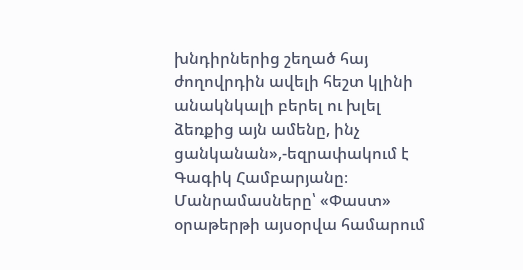խնդիրներից շեղած հայ ժողովրդին ավելի հեշտ կլինի անակնկալի բերել ու խլել ձեռքից այն ամենը, ինչ ցանկանան»,-եզրափակում է Գագիկ Համբարյանը։
Մանրամասները՝ «Փաստ» օրաթերթի այսօրվա համարում